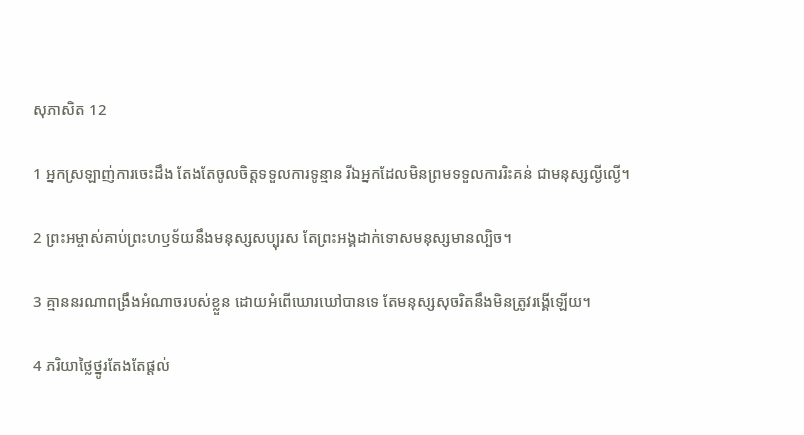សុភាសិត 12

1 អ្នកស្រឡាញ់ការចេះដឹង តែងតែចូលចិត្តទទួលការទូន្មាន រីឯអ្នកដែលមិនព្រមទទួលការរិះ‌គន់ ជាមនុស្សល្ងី‌ល្ងើ។

2 ព្រះ‌អម្ចាស់គាប់ព្រះ‌ហឫទ័យនឹងមនុស្សសប្បុរស តែព្រះ‌អង្គដាក់ទោសមនុស្សមានល្បិច។

3 គ្មាននរណាពង្រឹងអំណាចរបស់ខ្លួន ដោយអំពើឃោរ‌ឃៅបានទេ តែមនុស្សសុចរិតនឹងមិនត្រូវរង្គើឡើយ។

4 ភរិយាថ្លៃ‌ថ្នូរតែងតែផ្ដល់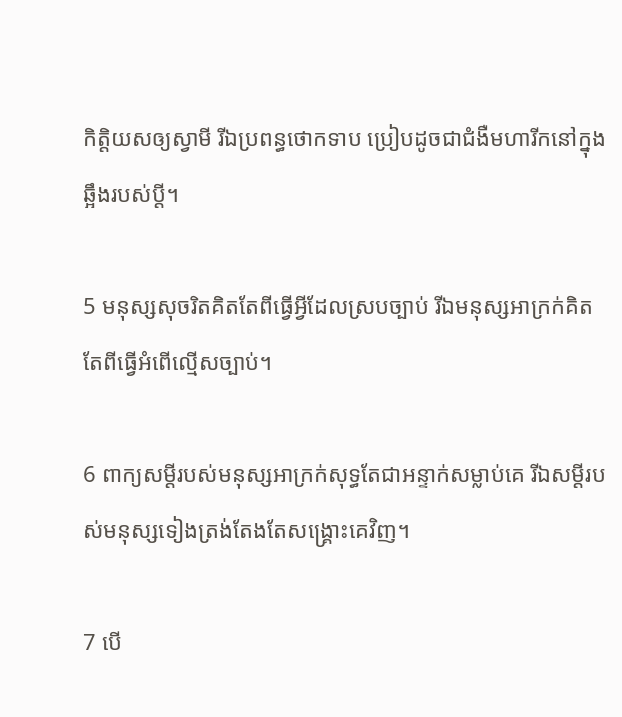កិត្តិយសឲ្យស្វាមី រីឯប្រពន្ធថោកទាប ប្រៀបដូចជាជំងឺមហារីកនៅក្នុងឆ្អឹងរបស់ប្ដី។

5 មនុស្សសុចរិតគិតតែពីធ្វើអ្វីដែលស្របច្បាប់ រីឯមនុស្សអាក្រក់គិតតែពីធ្វើអំពើល្មើសច្បាប់។

6 ពាក្យសម្ដីរបស់មនុស្សអាក្រក់សុទ្ធតែជាអន្ទាក់សម្លាប់គេ រីឯសម្ដីរបស់មនុស្សទៀង‌ត្រង់តែងតែសង្គ្រោះគេវិញ។

7 បើ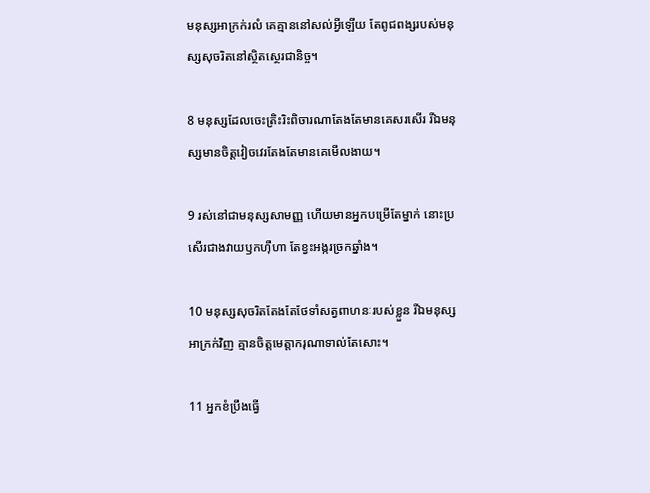មនុស្សអាក្រក់រលំ គេគ្មាននៅសល់អ្វីឡើយ តែពូជ‌ពង្សរបស់មនុស្សសុចរិតនៅស្ថិត‌ស្ថេរជា‌និច្ច។

8 មនុស្សដែលចេះត្រិះ‌រិះពិចារណាតែងតែមានគេសរសើរ រីឯមនុស្សមានចិត្តវៀច‌វេរតែងតែមានគេមើល‌ងាយ។

9 រស់នៅជាមនុស្សសាមញ្ញ ហើយមានអ្នកបម្រើតែម្នាក់ នោះប្រសើរជាងវាយ‌ឫកហ៊ឺ‌ហា តែខ្វះអង្ករច្រកឆ្នាំង។

10 មនុស្សសុចរិតតែងតែថែ‌ទាំសត្វពាហនៈរបស់ខ្លួន រីឯមនុស្សអាក្រក់វិញ គ្មានចិត្តមេត្តាករុណាទាល់តែសោះ។

11 អ្នកខំប្រឹងធ្វើ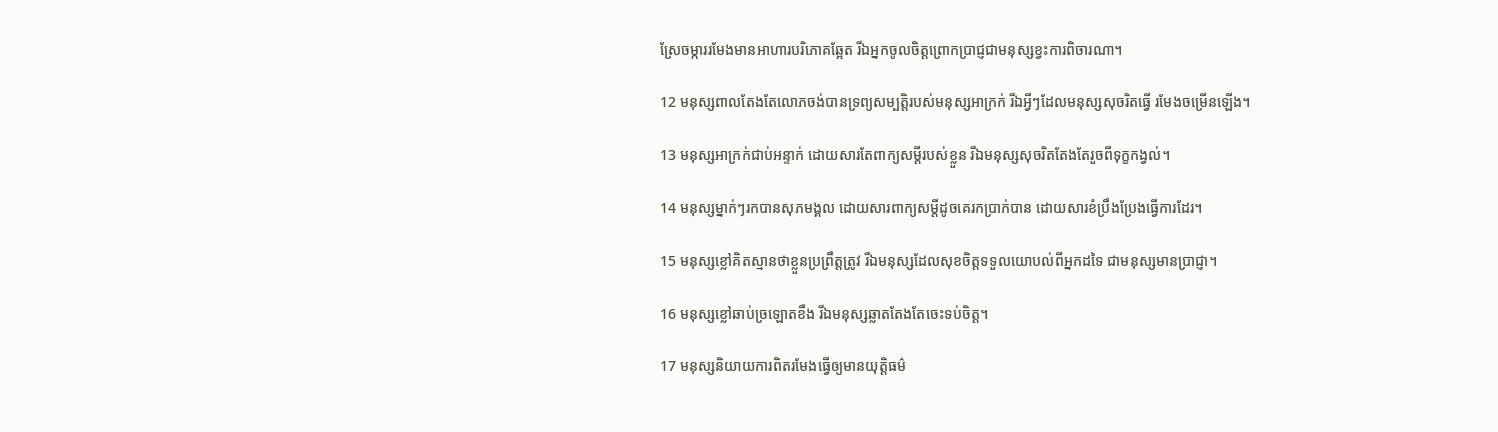ស្រែចម្ការរមែងមានអាហារបរិភោគឆ្អែត រីឯអ្នកចូលចិត្តព្រោក‌ប្រាជ្ញជាមនុស្សខ្វះការពិចារណា។

12 មនុស្សពាលតែងតែលោភចង់បានទ្រព្យសម្បត្តិរបស់មនុស្សអាក្រក់ រីឯអ្វីៗដែលមនុស្សសុចរិតធ្វើ រមែងចម្រើនឡើង។

13 មនុស្សអាក្រក់ជាប់អន្ទាក់ ដោយ‌សារតែពាក្យសម្ដីរបស់ខ្លួន រីឯមនុស្សសុចរិតតែងតែរួចពីទុក្ខកង្វល់។

14 មនុស្សម្នាក់ៗរកបានសុភមង្គល ដោយ‌សារពាក្យសម្ដីដូចគេរកប្រាក់បាន ដោយ‌សារខំប្រឹង‌ប្រែងធ្វើការដែរ។

15 មនុស្សខ្លៅគិតស្មានថាខ្លួនប្រព្រឹត្តត្រូវ រីឯមនុស្សដែលសុខចិត្តទទួលយោបល់ពីអ្នកដទៃ ជាមនុស្សមានប្រាជ្ញា។

16 មនុស្សខ្លៅឆាប់ច្រឡោតខឹង រីឯមនុស្សឆ្លាតតែងតែចេះទប់ចិត្ត។

17 មនុស្សនិយាយការពិតរមែងធ្វើឲ្យមានយុត្តិធម៌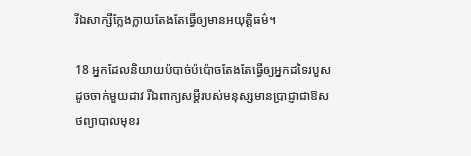រីឯសាក្សីក្លែង‌ក្លាយតែងតែធ្វើឲ្យមានអយុត្តិធម៌។

18 អ្នកដែលនិយាយប៉បាច់‌ប៉ប៉ោចតែងតែធ្វើឲ្យអ្នកដទៃរបួស ដូចចាក់មួយដាវ រីឯពាក្យសម្ដីរបស់មនុស្សមានប្រាជ្ញាជាឱសថព្យាបាលមុខរ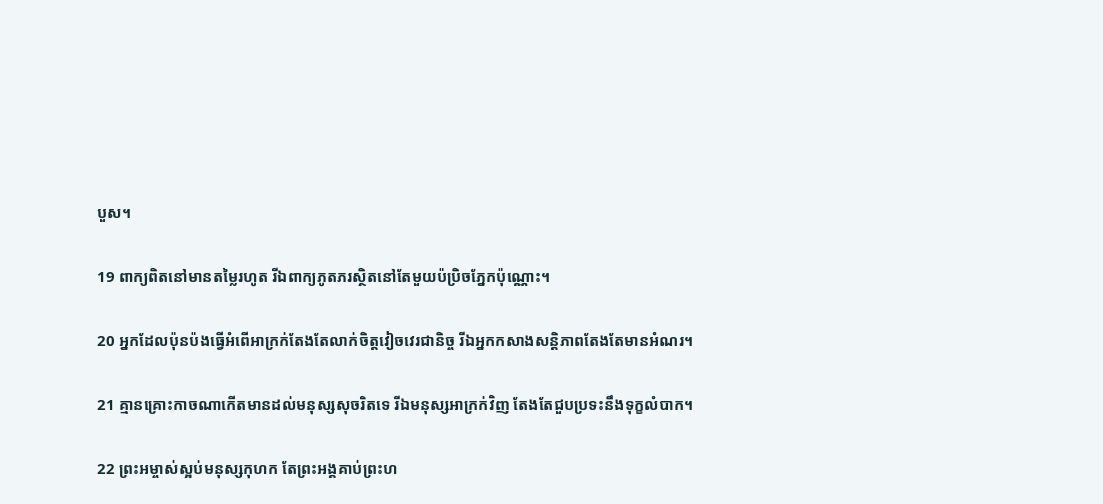បួស។

19 ពាក្យពិតនៅមានតម្លៃរហូត រីឯពាក្យភូត‌ភរស្ថិតនៅតែមួយប៉ប្រិចភ្នែកប៉ុណ្ណោះ។

20 អ្នកដែលប៉ុន‌ប៉ងធ្វើអំពើអាក្រក់តែងតែលាក់ចិត្តវៀច‌វេរជា‌និច្ច រីឯអ្នកកសាងសន្តិ‌ភាពតែងតែមានអំណរ។

21 គ្មានគ្រោះកាចណាកើតមានដល់មនុស្សសុចរិតទេ រីឯមនុស្សអាក្រក់វិញ តែងតែជួបប្រទះនឹងទុក្ខលំបាក។

22 ព្រះ‌អម្ចាស់ស្អប់មនុស្សកុហក តែព្រះ‌អង្គគាប់ព្រះ‌ហ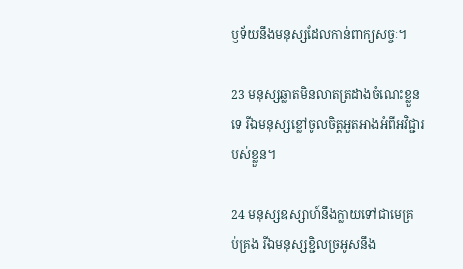ឫទ័យនឹងមនុស្សដែលកាន់ពាក្យសច្ចៈ។

23 មនុស្សឆ្លាតមិនលាតត្រដាងចំណេះខ្លួនទេ រីឯមនុស្សខ្លៅចូលចិត្តអួត‌អាងអំពីអវិជ្ជារបស់ខ្លួន។

24 មនុស្សឧស្សាហ៍នឹងក្លាយទៅជាមេគ្រប់‌គ្រង រីឯមនុស្សខ្ជិលច្រអូសនឹង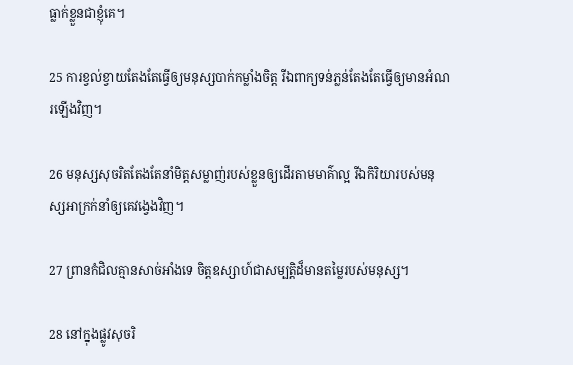ធ្លាក់ខ្លួនជាខ្ញុំគេ។

25 ការខ្វល់‌ខ្វាយតែងតែធ្វើឲ្យមនុស្សបាក់កម្លាំងចិត្ត រីឯពាក្យទន់‌ភ្លន់តែងតែធ្វើឲ្យមានអំណរឡើងវិញ។

26 មនុស្សសុចរិតតែងតែនាំមិត្តសម្លាញ់របស់ខ្លួនឲ្យដើរតាមមាគ៌ាល្អ រីឯកិរិយារបស់មនុស្សអាក្រក់នាំឲ្យគេវង្វេងវិញ។

27 ព្រានកំជិលគ្មានសាច់អាំងទេ ចិត្តឧស្សាហ៍ជាសម្បត្តិដ៏មានតម្លៃរបស់មនុស្ស។

28 នៅក្នុងផ្លូវសុចរិ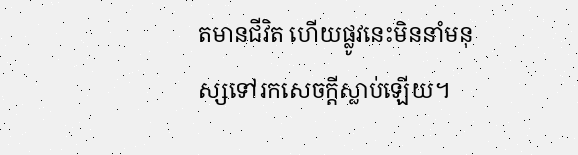តមានជីវិត ហើយផ្លូវនេះមិននាំមនុស្សទៅរកសេចក្ដីស្លាប់ឡើយ។